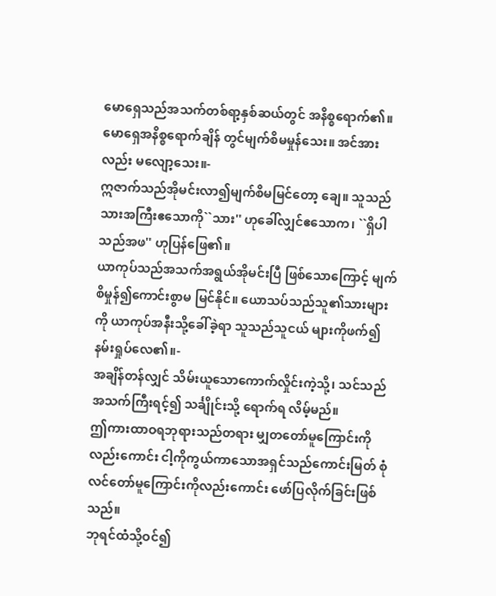မောရှေသည်အသက်တစ်ရာ့နှစ်ဆယ်တွင် အနိစ္စရောက်၏။ မောရှေအနိစ္စရောက်ချိန် တွင်မျက်စိမမှုန်သေး။ အင်အားလည်း မလျော့သေး။-
ဣဇာက်သည်အိုမင်းလာ၍မျက်စိမမြင်တော့ ချေ။ သူသည်သားအကြီးဧသောကို``သား'' ဟုခေါ်လျှင်ဧသောက၊ ``ရှိပါသည်အဖ'' ဟုပြန်ဖြေ၏။
ယာကုပ်သည်အသက်အရွယ်အိုမင်းပြီ ဖြစ်သောကြောင့် မျက်စိမှုန်၍ကောင်းစွာမ မြင်နိုင်။ ယောသပ်သည်သူ၏သားများကို ယာကုပ်အနီးသို့ခေါ်ခဲ့ရာ သူသည်သူငယ် များကိုဖက်၍နမ်းရှုပ်လေ၏။-
အချိန်တန်လျှင် သိမ်းယူသောကောက်လှိုင်းကဲ့သို့၊ သင်သည် အသက်ကြီးရင့်၍ သင်္ချိုင်းသို့ ရောက်ရ လိမ့်မည်။
ဤကားထာဝရဘုရားသည်တရား မျှတတော်မူကြောင်းကိုလည်းကောင်း ငါ့ကိုကွယ်ကာသောအရှင်သည်ကောင်းမြတ် စုံလင်တော်မူကြောင်းကိုလည်းကောင်း ဖော်ပြလိုက်ခြင်းဖြစ်သည်။
ဘုရင်ထံသို့ဝင်၍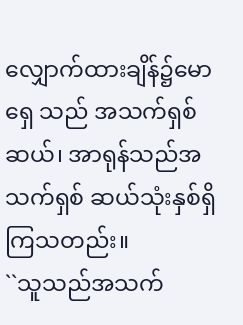လျှောက်ထားချိန်၌မောရှေ သည် အသက်ရှစ်ဆယ်၊ အာရုန်သည်အသက်ရှစ် ဆယ်သုံးနှစ်ရှိကြသတည်း။
``သူသည်အသက်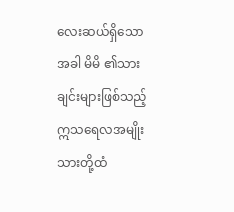လေးဆယ်ရှိသောအခါ မိမိ ၏သားချင်းများဖြစ်သည့်ဣသရေလအမျိုး သားတို့ထံ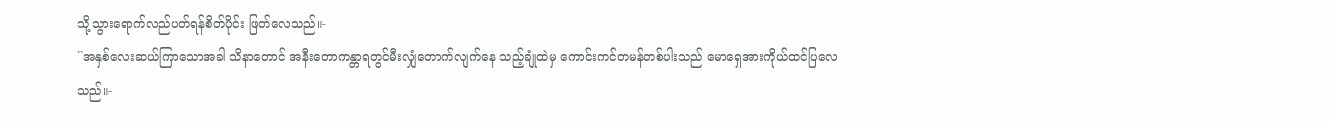သို့သွားရောက်လည်ပတ်ရန်စိတ်ပိုင်း ဖြတ်လေသည်။-
``အနှစ်လေးဆယ်ကြာသောအခါ သိနာတောင် အနီးတောကန္တာရတွင်မီးလျှံတောက်လျက်နေ သည့်ချုံထဲမှ ကောင်းကင်တမန်တစ်ပါးသည် မောရှေအားကိုယ်ထင်ပြလေသည်။-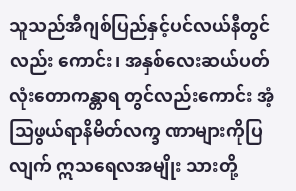သူသည်အီဂျစ်ပြည်နှင့်ပင်လယ်နီတွင်လည်း ကောင်း၊ အနှစ်လေးဆယ်ပတ်လုံးတောကန္တာရ တွင်လည်းကောင်း အံ့သြဖွယ်ရာနိမိတ်လက္ခ ဏာများကိုပြလျက် ဣသရေလအမျိုး သားတို့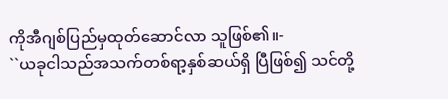ကိုအီဂျစ်ပြည်မှထုတ်ဆောင်လာ သူဖြစ်၏။-
``ယခုငါသည်အသက်တစ်ရာ့နှစ်ဆယ်ရှိ ပြီဖြစ်၍ သင်တို့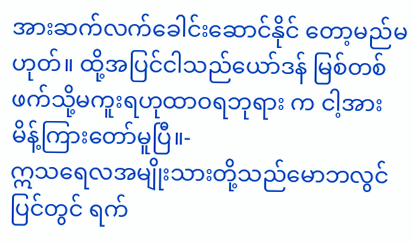အားဆက်လက်ခေါင်းဆောင်နိုင် တော့မည်မဟုတ်။ ထို့အပြင်ငါသည်ယော်ဒန် မြစ်တစ်ဖက်သို့မကူးရဟုထာဝရဘုရား က ငါ့အားမိန့်ကြားတော်မူပြီ။-
ဣသရေလအမျိုးသားတို့သည်မောဘလွင် ပြင်တွင် ရက်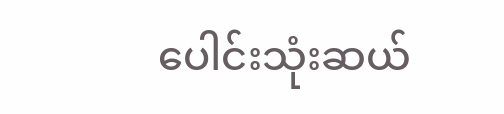ပေါင်းသုံးဆယ်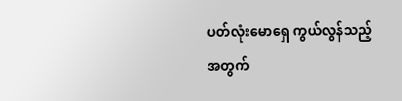ပတ်လုံးမောရှေ ကွယ်လွန်သည့်အတွက်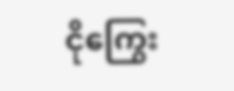ငိုကြွေး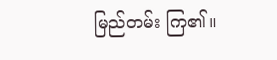မြည်တမ်း ကြ၏။